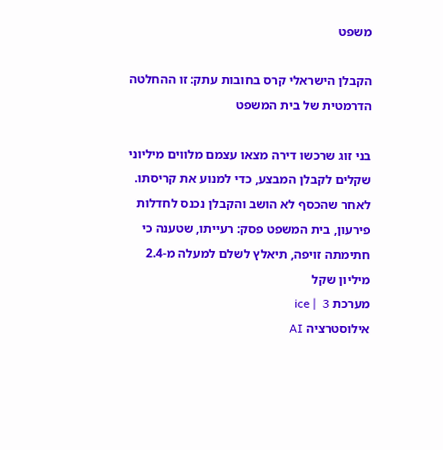משפט

הקבלן הישראלי קרס בחובות עתק: זו ההחלטה הדרמטית של בית המשפט

בני זוג שרכשו דירה מצאו עצמם מלווים מיליוני שקלים לקבלן המבצע, כדי למנוע את קריסתו. לאחר שהכסף לא הושב והקבלן נכנס לחדלות פירעון, בית המשפט פסק: רעייתו, שטענה כי חתימתה זויפה, תיאלץ לשלם למעלה מ-2.4 מיליון שקל
מערכת ice |  3
אילוסטרציה AI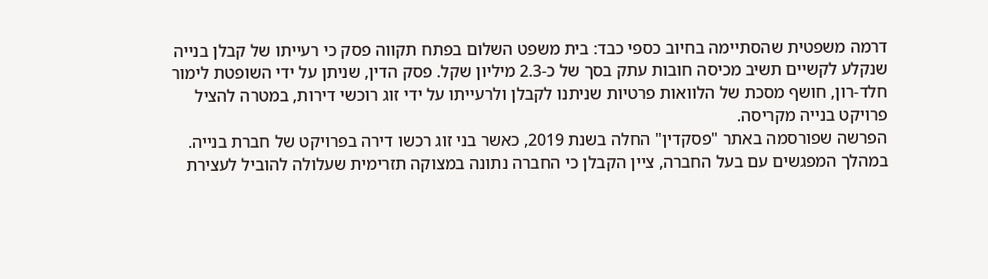דרמה משפטית שהסתיימה בחיוב כספי כבד: בית משפט השלום בפתח תקווה פסק כי רעייתו של קבלן בנייה שנקלע לקשיים תשיב מכיסה חובות עתק בסך של כ-2.3 מיליון שקל. פסק הדין, שניתן על ידי השופטת לימור חלד-רון, חושף מסכת של הלוואות פרטיות שניתנו לקבלן ולרעייתו על ידי זוג רוכשי דירות, במטרה להציל פרויקט בנייה מקריסה.
הפרשה שפורסמה באתר "פסקדין" החלה בשנת 2019, כאשר בני זוג רכשו דירה בפרויקט של חברת בנייה. במהלך המפגשים עם בעל החברה, ציין הקבלן כי החברה נתונה במצוקה תזרימית שעלולה להוביל לעצירת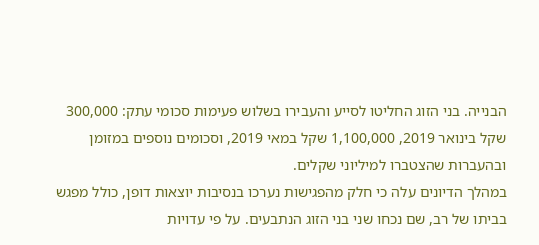הבנייה. בני הזוג החליטו לסייע והעבירו בשלוש פעימות סכומי עתק: 300,000 שקל בינואר 2019, 1,100,000 שקל במאי 2019, וסכומים נוספים במזומן ובהעברות שהצטברו למיליוני שקלים.
במהלך הדיונים עלה כי חלק מהפגישות נערכו בנסיבות יוצאות דופן, כולל מפגש בביתו של רב, שם נכחו שני בני הזוג הנתבעים. על פי עדויות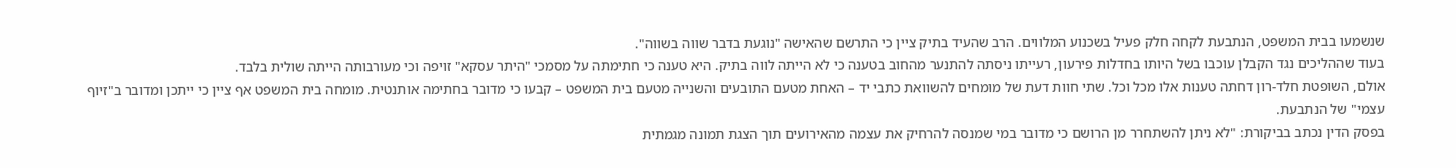שנשמעו בבית המשפט, הנתבעת לקחה חלק פעיל בשכנוע המלווים. הרב שהעיד בתיק ציין כי התרשם שהאישה "נוגעת בדבר שווה בשווה".
בעוד שההליכים נגד הקבלן עוכבו בשל היותו בחדלות פירעון, רעייתו ניסתה להתנער מהחוב בטענה כי לא הייתה לווה בתיק. היא טענה כי חתימתה על מסמכי "היתר עסקא" זויפה וכי מעורבותה הייתה שולית בלבד.
אולם, השופטת חלד-רון דחתה טענות אלו מכל וכל. שתי חוות דעת של מומחים להשוואת כתבי יד – האחת מטעם התובעים והשנייה מטעם בית המשפט – קבעו כי מדובר בחתימה אותנטית. מומחה בית המשפט אף ציין כי ייתכן ומדובר ב"זיוף עצמי" של הנתבעת.
בפסק הדין נכתב בביקורת: "לא ניתן להשתחרר מן הרושם כי מדובר במי שמנסה להרחיק את עצמה מהאירועים תוך הצגת תמונה מגמתית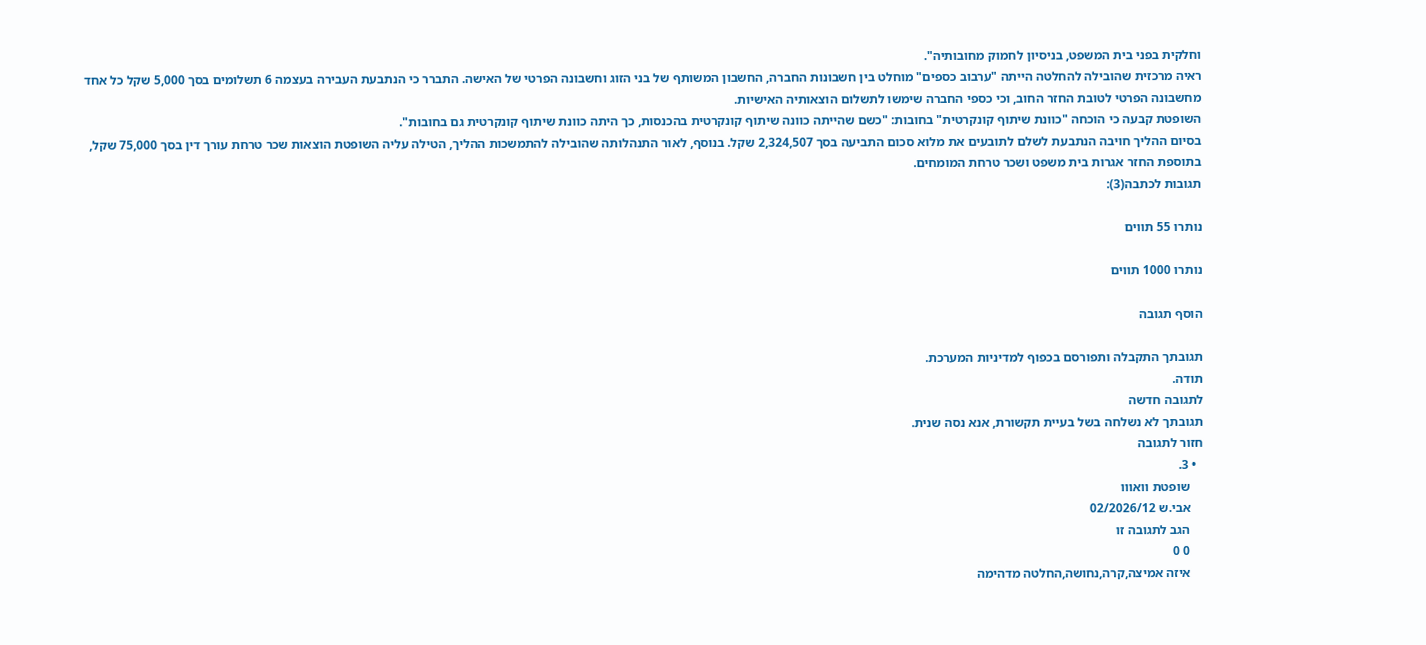וחלקית בפני בית המשפט, בניסיון לחמוק מחובותיה".
ראיה מרכזית שהובילה להחלטה הייתה "ערבוב כספים" מוחלט בין חשבונות החברה, החשבון המשותף של בני הזוג וחשבונה הפרטי של האישה. התברר כי הנתבעת העבירה בעצמה 6 תשלומים בסך 5,000 שקל כל אחד מחשבונה הפרטי לטובת החזר החוב, וכי כספי החברה שימשו לתשלום הוצאותיה האישיות.
השופטת קבעה כי הוכחה "כוונת שיתוף קונקרטית" בחובות: "כשם שהייתה כוונה שיתוף קונקרטית בהכנסות, כך היתה כוונת שיתוף קונקרטית גם בחובות".
בסיום ההליך חויבה הנתבעת לשלם לתובעים את מלוא סכום התביעה בסך 2,324,507 שקל. בנוסף, לאור התנהלותה שהובילה להתמשכות ההליך, הטילה עליה השופטת הוצאות שכר טרחת עורך דין בסך 75,000 שקל, בתוספת החזר אגרות בית משפט ושכר טרחת המומחים.
תגובות לכתבה(3):

נותרו 55 תווים

נותרו 1000 תווים

הוסף תגובה

תגובתך התקבלה ותפורסם בכפוף למדיניות המערכת.
תודה.
לתגובה חדשה
תגובתך לא נשלחה בשל בעיית תקשורת, אנא נסה שנית.
חזור לתגובה
  • 3.
    שופטת וואווו
    אבי.ש 02/2026/12
    הגב לתגובה זו
    0 0
    איזה אמיצה,קרה,נחושה,החלטה מדהימה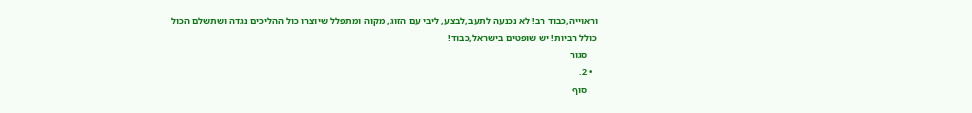וראוייה,כבוד רב! לא נכנעה לתעב,לבצע, ליבי עם הזוג, מקוה ומתפלל שיוצרו כול ההליכים נגדה ושתשלם הכול כולל רביות! יש שופטים בישראל,כבוד!
    סגור
  • 2.
    סוף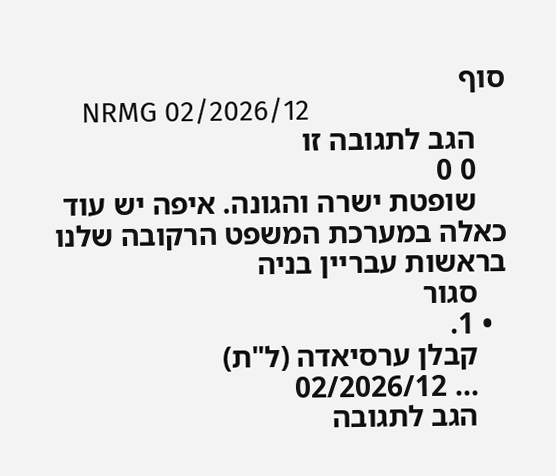סוף
    NRMG 02/2026/12
    הגב לתגובה זו
    0 0
    שופטת ישרה והגונה. איפה יש עוד כאלה במערכת המשפט הרקובה שלנו בראשות עבריין בניה
    סגור
  • 1.
    קבלן ערסיאדה (ל"ת)
    ... 02/2026/12
    הגב לתגובה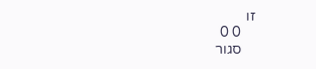זו
    0 0
    סגור